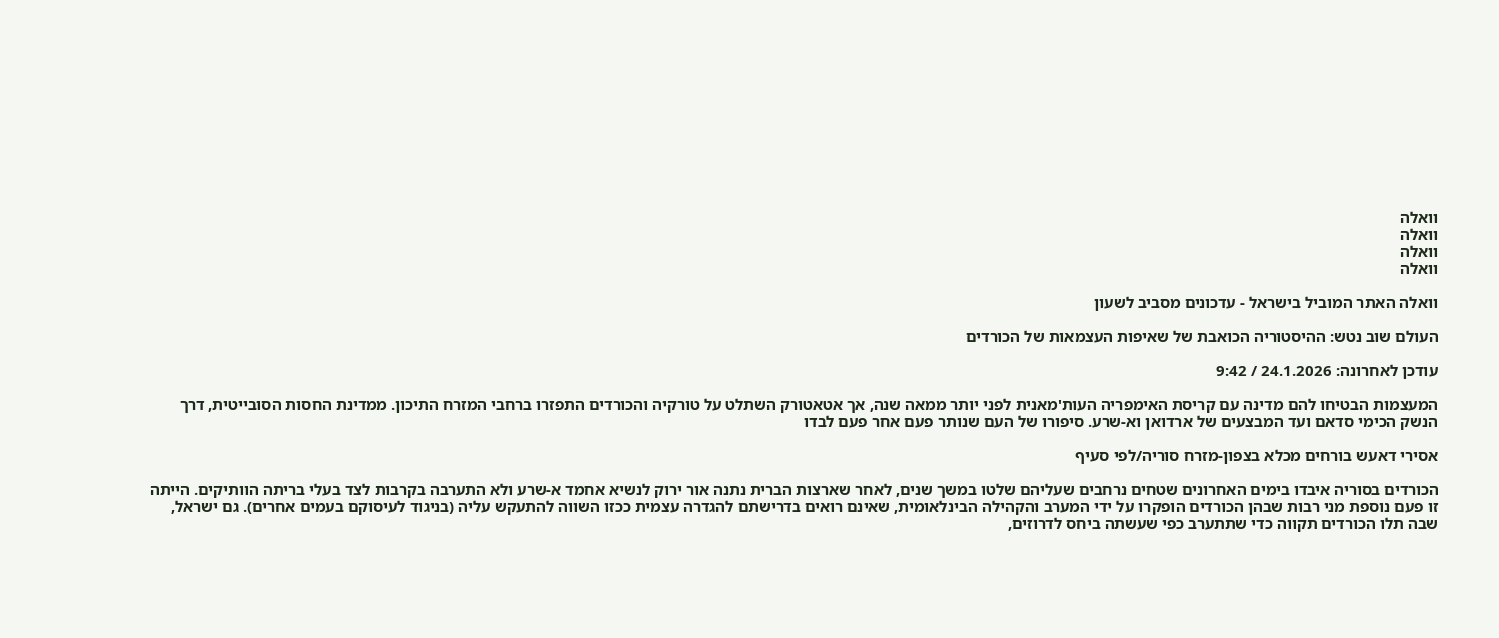וואלה
וואלה
וואלה
וואלה

וואלה האתר המוביל בישראל - עדכונים מסביב לשעון

העולם שוב נטש: ההיסטוריה הכואבת של שאיפות העצמאות של הכורדים

עודכן לאחרונה: 24.1.2026 / 9:42

המעצמות הבטיחו להם מדינה עם קריסת האימפריה העות'מאנית לפני יותר ממאה שנה, אך אטאטורק השתלט על טורקיה והכורדים התפזרו ברחבי המזרח התיכון. ממדינת החסות הסובייטית, דרך הנשק הכימי סדאם ועד המבצעים של ארדואן וא-שרע. סיפורו של העם שנותר פעם אחר פעם לבדו

אסירי דאעש בורחים מכלא בצפון-מזרח סוריה/לפי סעיף

הכורדים בסוריה איבדו בימים האחרונים שטחים נרחבים שעליהם שלטו במשך שנים, לאחר שארצות הברית נתנה אור ירוק לנשיא אחמד א-שרע ולא התערבה בקרבות לצד בעלי בריתה הוותיקים. הייתה זו פעם נוספת מני רבות שבהן הכורדים הופקרו על ידי המערב והקהילה הבינלאומית, שאינם רואים בדרישתם להגדרה עצמית ככזו השווה להתעקש עליה (בניגוד לעיסוקם בעמים אחרים). גם ישראל, שבה תלו הכורדים תקווה כדי שתתערב כפי שעשתה ביחס לדרוזים,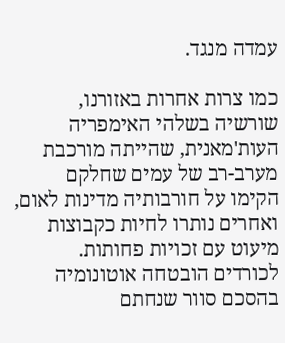עמדה מנגד.

כמו צרות אחרות באזורנו, שורשיה בשלהי האימפריה העות'מאנית, שהייתה מורכבת מערב-רב של עמים שחלקם הקימו על חורבותיה מדינות לאום, ואחרים נותרו לחיות כקבוצות מיעוט עם זכויות פחותות. לכורדים הובטחה אוטונומיה בהסכם סוור שנחתם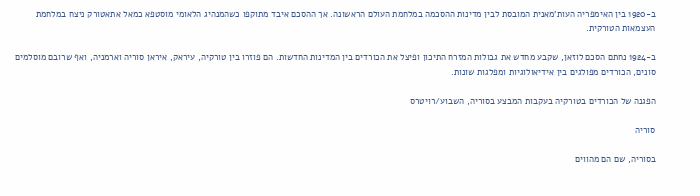ב-1920 בין האימפריה העות'מאנית המובסת לבין מדינות ההסכמה במלחמת העולם הראשונה. אך ההסכם איבד מתוקפו כשהמנהיג הלאומי מוסטפא כמאל אתאטורק ניצח במלחמת העצמאות הטורקית.

ב-1924 נחתם הסכם לוזאן, שקבע מחדש את גבולות המזרח התיכון ופיצל את הכורדים בין המדינות החדשות. הם פוזרו בין טורקיה, עיראק, איראן סוריה וארמניה, ואף שרובם מוסלמים סונים, הכורדים מפולגים בין אידיאולוגיות ומפלגות שונות.

הפגנה של הכורדים בטורקיה בעקבות המבצע בסוריה, השבוע/רויטרס

סוריה

בסוריה, שם הם מהווים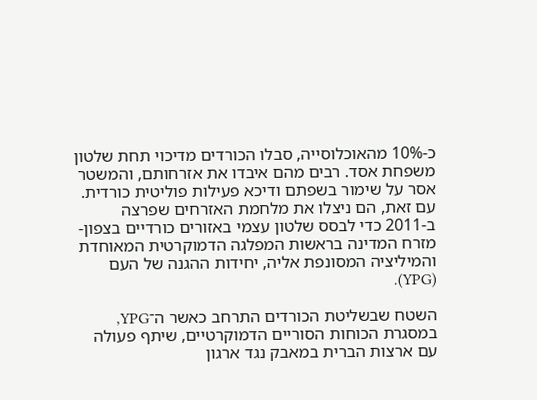כ-10% מהאוכלוסייה, סבלו הכורדים מדיכוי תחת שלטון משפחת אסד. רבים מהם איבדו את אזרחותם, והמשטר אסר על שימור בשפתם ודיכא פעילות פוליטית כורדית. עם זאת, הם ניצלו את מלחמת האזרחים שפרצה ב-2011 כדי לבסס שלטון עצמי באזורים כורדיים בצפון-מזרח המדינה בראשות המפלגה הדמוקרטית המאוחדת והמיליציה המסונפת אליה, יחידות ההגנה של העם (YPG).

השטח שבשליטת הכורדים התרחב כאשר ה־YPG, במסגרת הכוחות הסוריים הדמוקרטיים, שיתף פעולה עם ארצות הברית במאבק נגד ארגון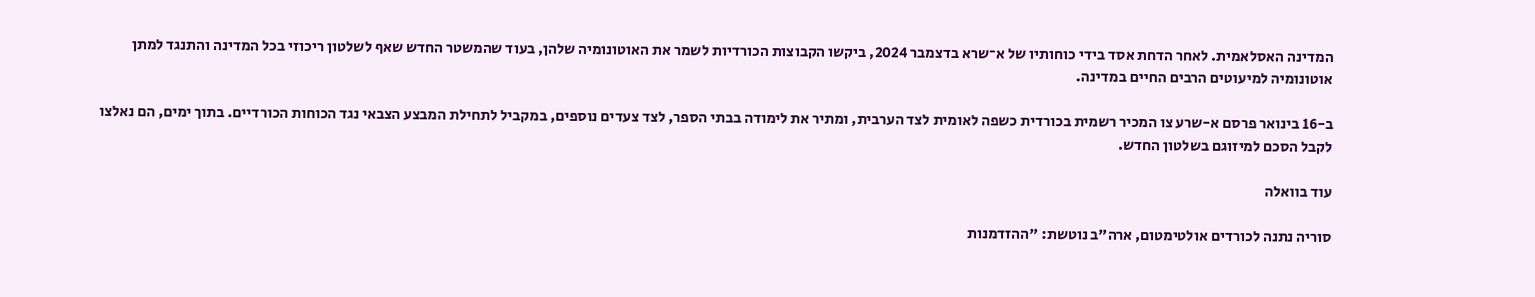המדינה האסלאמית. לאחר הדחת אסד בידי כוחותיו של א־שרא בדצמבר 2024, ביקשו הקבוצות הכורדיות לשמר את האוטונומיה שלהן, בעוד שהמשטר החדש שאף לשלטון ריכוזי בכל המדינה והתנגד למתן אוטונומיה למיעוטים הרבים החיים במדינה.

ב-16 בינואר פרסם א-שרע צו המכיר רשמית בכורדית כשפה לאומית לצד הערבית, ומתיר את לימודה בבתי הספר, לצד צעדים נוספים, במקביל לתחילת המבצע הצבאי נגד הכוחות הכורדיים. בתוך ימים, הם נאלצו לקבל הסכם למיזוגם בשלטון החדש.

עוד בוואלה

סוריה נתנה לכורדים אולטימטום, ארה"ב נוטשת: "ההזדמנות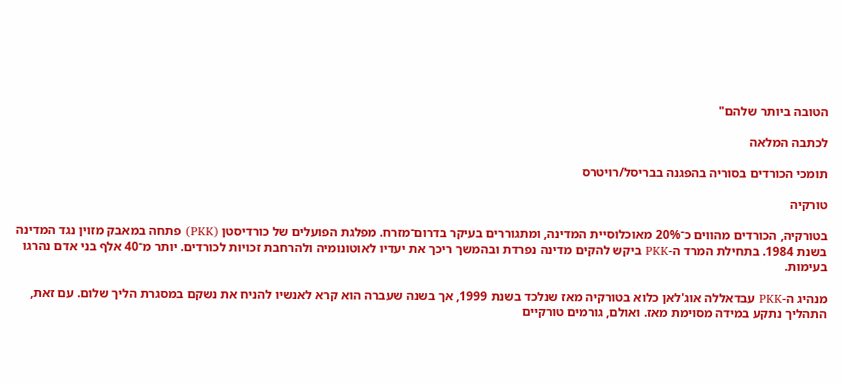הטובה ביותר שלהם"

לכתבה המלאה

תומכי הכורדים בסוריה בהפגנה בבריסל/רויטרס

טורקיה

בטורקיה, הכורדים מהווים כ־20% מאוכלוסיית המדינה, ומתגוררים בעיקר בדרום־מזרח. מפלגת הפועלים של כורדיסטן (PKK) פתחה במאבק מזוין נגד המדינה בשנת 1984. בתחילת המרד ה-PKK ביקש להקים מדינה נפרדת ובהמשך ריכך את יעדיו לאוטונומיה ולהרחבת זכויות לכורדים. יותר מ־40 אלף בני אדם נהרגו בעימות.

מנהיג ה-PKK עבדאללה אוג'לאן כלוא בטורקיה מאז שנלכד בשנת 1999, אך בשנה שעברה הוא קרא לאנשיו להניח את נשקם במסגרת הליך שלום. עם זאת, התהליך נתקע במידה מסוימת מאז. ואולם, גורמים טורקיים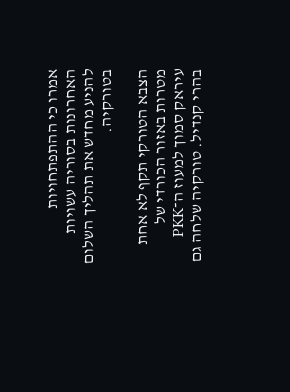אמרו כי ההתפתחויות האחרונות בסוריה עשויות להניע מחדש את תהליך השלום בטורקיה.

הצבא הטורקי תקף לא אחת מטרות באזור הכורדי של עיראק סמוך למעוז ה־PKK בהרי קנדיל. טורקיה שלחה גם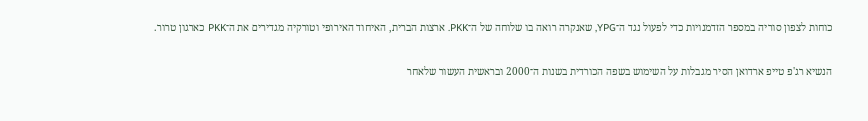כוחות לצפון סוריה במספר הזדמנויות כדי לפעול נגד ה־YPG, שאנקרה רואה בו שלוחה של ה־PKK. ארצות הברית, האיחוד האירופי וטורקיה מגדירים את ה־PKK כארגון טרור.

הנשיא רג'פ טייפ ארדואן הסיר מגבלות על השימוש בשפה הכורדית בשנות ה־2000 ובראשית העשור שלאחר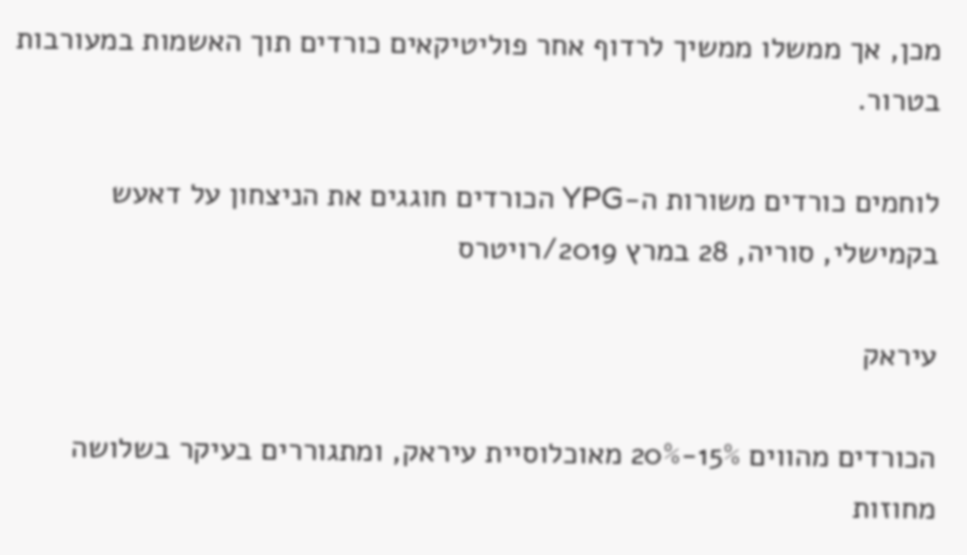מכן, אך ממשלו ממשיך לרדוף אחר פוליטיקאים כורדים תוך האשמות במעורבות בטרור.

לוחמים כורדים משורות ה-YPG הכורדים חוגגים את הניצחון על דאעש בקמישלי, סוריה, 28 במרץ 2019/רויטרס

עיראק

הכורדים מהווים 15%-20% מאוכלוסיית עיראק, ומתגוררים בעיקר בשלושה מחוזות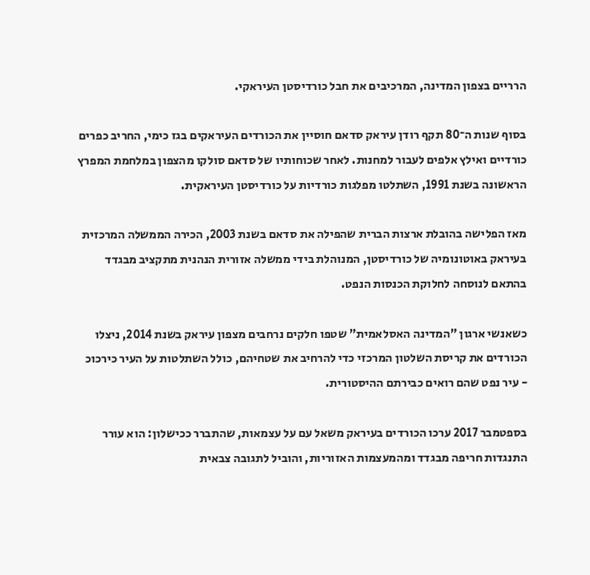הרריים בצפון המדינה, המרכיבים את חבל כורדיסטן העיראקי.

בסוף שנות ה־80 תקף רודן עיראק סדאם חוסיין את הכורדים העיראקים בגז כימי, החריב כפרים כורדיים ואילץ אלפים לעבור למחנות. לאחר שכוחותיו של סדאם סולקו מהצפון במלחמת המפרץ הראשונה בשנת 1991, השתלטו מפלגות כורדיות על כורדיסטן העיראקית.

מאז הפלישה בהובלת ארצות הברית שהפילה את סדאם בשנת 2003, הכירה הממשלה המרכזית בעיראק באוטונומיה של כורדיסטן, המנוהלת בידי ממשלה אזורית הנהנית מתקציב מבגדד בהתאם לנוסחה לחלוקת הכנסות הנפט.

כשאנשי ארגון "המדינה האסלאמית" שטפו חלקים נרחבים מצפון עיראק בשנת 2014, ניצלו הכורדים את קריסת השלטון המרכזי כדי להרחיב את שטחיהם, כולל השתלטות על העיר כירכוכ - עיר נפט שהם רואים כבירתם ההיסטורית.

בספטמבר 2017 ערכו הכורדים בעיראק משאל עם על עצמאות, שהתברר ככישלון: הוא עורר התנגדות חריפה מבגדד ומהמעצמות האזוריות, והוביל לתגובה צבאית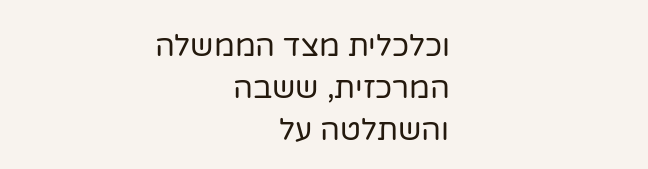וכלכלית מצד הממשלה המרכזית, ששבה והשתלטה על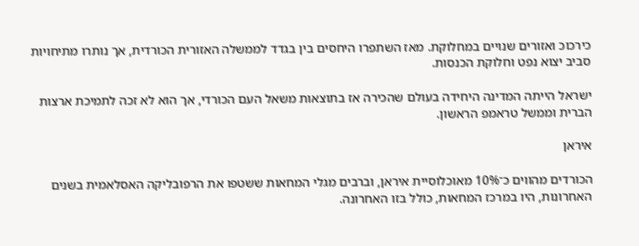כירכוכ ואזורים שנויים במחלוקת. מאז השתפרו היחסים בין בגדד לממשלה האזורית הכורדית, אך נותרו מתיחויות סביב יצוא נפט וחלוקת הכנסות.

ישראל הייתה המדינה היחידה בעולם שהכירה אז בתוצאות משאל העם הכורדי, אך הוא לא זכה לתמיכת ארצות הברית וממשל טראמפ הראשון.

איראן

הכורדים מהווים כ־10% מאוכלוסיית איראן, וברבים מגלי המחאות ששטפו את הרפובליקה האסלאמית בשנים האחרונות, היו במרכז המחאות, כולל בזו האחרונה.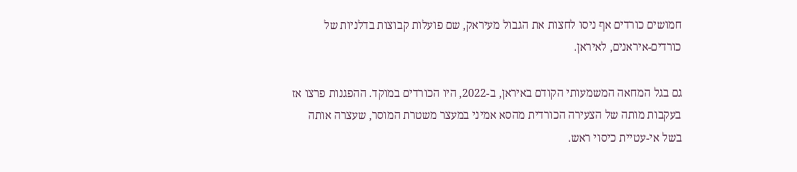חמושים כורדים אף ניסו לחצות את הגבול מעיראק, שם פועלות קבוצות בדלניות של כורדים-איראנים, לאיראן.

גם בגל המחאה המשמעותי הקודם באיראן, ב-2022, היו הכורדים במוקד. ההפגנות פרצו אז בעקבות מותה של הצעירה הכורדית מהסא אמיני במעצר משטרת המוסר, שעצרה אותה בשל אי-עטיית כיסוי ראש.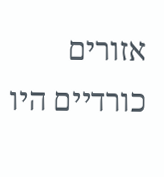אזורים כורדיים היו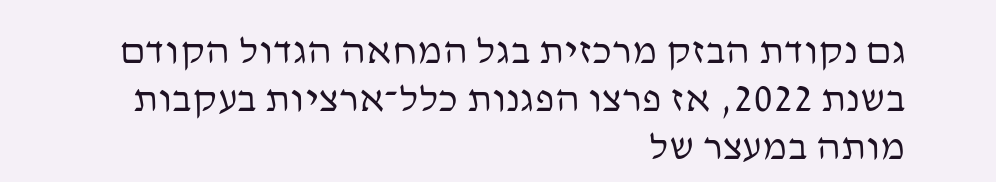גם נקודת הבזק מרכזית בגל המחאה הגדול הקודם בשנת 2022, אז פרצו הפגנות כלל־ארציות בעקבות מותה במעצר של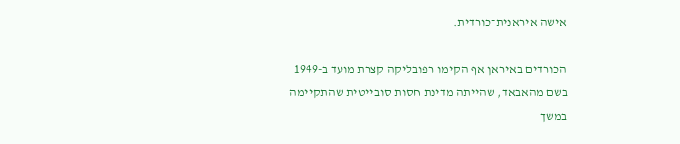אישה איראנית־כורדית.

הכורדים באיראן אף הקימו רפובליקה קצרת מועד ב-1949 בשם מהאבאד, שהייתה מדינת חסות סובייטית שהתקיימה במשך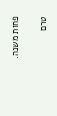פחות משנה.

טרם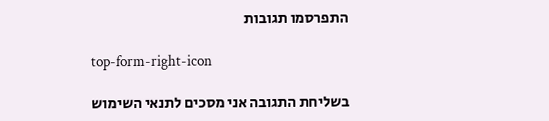התפרסמו תגובות

top-form-right-icon

בשליחת התגובה אני מסכים לתנאי השימוש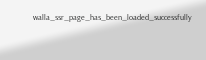walla_ssr_page_has_been_loaded_successfully